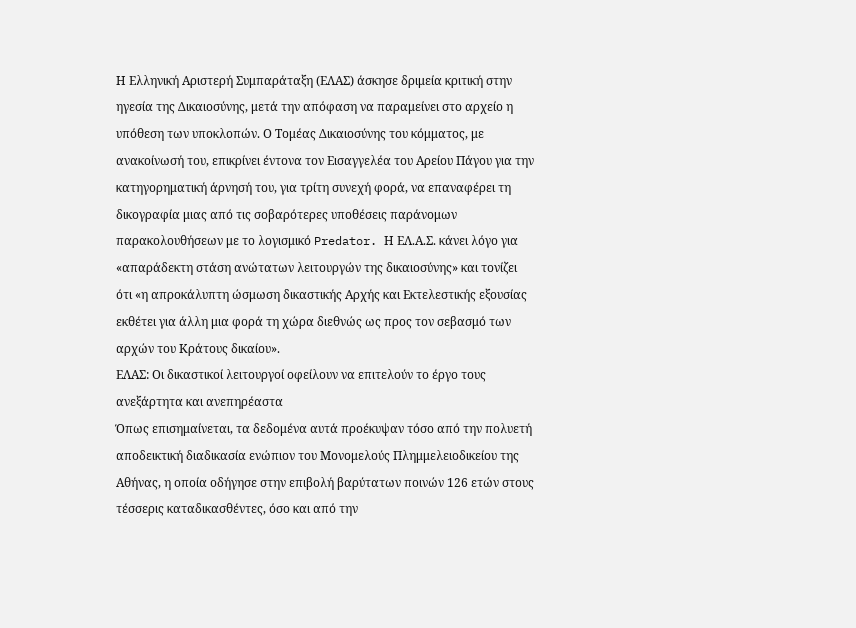Η Ελληνική Αριστερή Συμπαράταξη (ΕΛΑΣ) άσκησε δριμεία κριτική στην ηγεσία της Δικαιοσύνης, μετά την απόφαση να παραμείνει στο αρχείο η υπόθεση των υποκλοπών. Ο Τομέας Δικαιοσύνης του κόμματος, με ανακοίνωσή του, επικρίνει έντονα τον Εισαγγελέα του Αρείου Πάγου για την κατηγορηματική άρνησή του, για τρίτη συνεχή φορά, να επαναφέρει τη δικογραφία μιας από τις σοβαρότερες υποθέσεις παράνομων παρακολουθήσεων με το λογισμικό Predator. Η ΕΛ.Α.Σ. κάνει λόγο για «απαράδεκτη στάση ανώτατων λειτουργών της δικαιοσύνης» και τονίζει ότι «η απροκάλυπτη ώσμωση δικαστικής Αρχής και Εκτελεστικής εξουσίας εκθέτει για άλλη μια φορά τη χώρα διεθνώς ως προς τον σεβασμό των αρχών του Κράτους δικαίου».
ΕΛΑΣ: Oι δικαστικοί λειτουργοί οφείλουν να επιτελούν το έργο τους ανεξάρτητα και ανεπηρέαστα
Όπως επισημαίνεται, τα δεδομένα αυτά προέκυψαν τόσο από την πολυετή αποδεικτική διαδικασία ενώπιον του Μονομελούς Πλημμελειοδικείου της Αθήνας, η οποία οδήγησε στην επιβολή βαρύτατων ποινών 126 ετών στους τέσσερις καταδικασθέντες, όσο και από την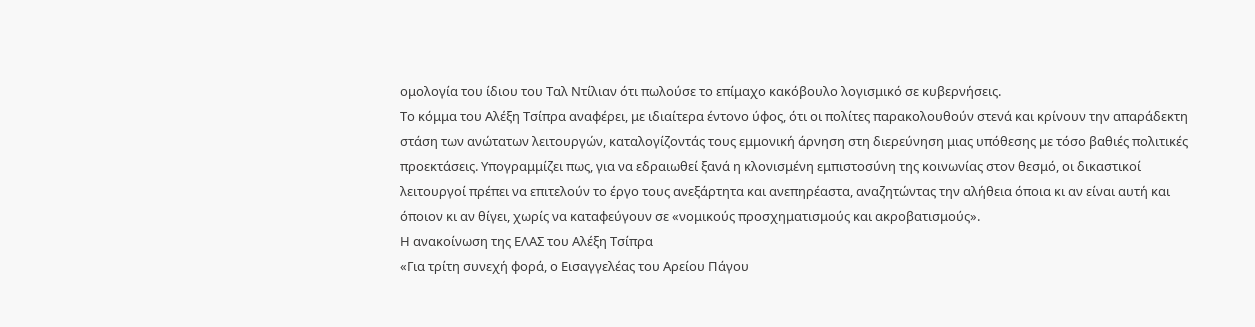ομολογία του ίδιου του Ταλ Ντίλιαν ότι πωλούσε το επίμαχο κακόβουλο λογισμικό σε κυβερνήσεις.
Το κόμμα του Αλέξη Τσίπρα αναφέρει, με ιδιαίτερα έντονο ύφος, ότι οι πολίτες παρακολουθούν στενά και κρίνουν την απαράδεκτη στάση των ανώτατων λειτουργών, καταλογίζοντάς τους εμμονική άρνηση στη διερεύνηση μιας υπόθεσης με τόσο βαθιές πολιτικές προεκτάσεις. Υπογραμμίζει πως, για να εδραιωθεί ξανά η κλονισμένη εμπιστοσύνη της κοινωνίας στον θεσμό, οι δικαστικοί λειτουργοί πρέπει να επιτελούν το έργο τους ανεξάρτητα και ανεπηρέαστα, αναζητώντας την αλήθεια όποια κι αν είναι αυτή και όποιον κι αν θίγει, χωρίς να καταφεύγουν σε «νομικούς προσχηματισμούς και ακροβατισμούς».
Η ανακοίνωση της ΕΛΑΣ του Αλέξη Τσίπρα
«Για τρίτη συνεχή φορά, ο Εισαγγελέας του Αρείου Πάγου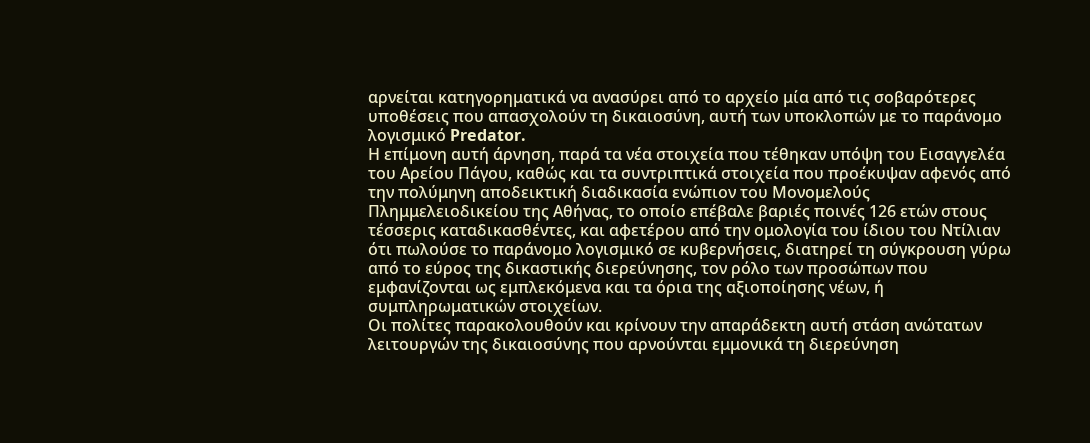αρνείται κατηγορηματικά να ανασύρει από το αρχείο μία από τις σοβαρότερες υποθέσεις που απασχολούν τη δικαιοσύνη, αυτή των υποκλοπών με το παράνομο λογισμικό Predator.
Η επίμονη αυτή άρνηση, παρά τα νέα στοιχεία που τέθηκαν υπόψη του Εισαγγελέα του Αρείου Πάγου, καθώς και τα συντριπτικά στοιχεία που προέκυψαν αφενός από την πολύμηνη αποδεικτική διαδικασία ενώπιον του Μονομελούς Πλημμελειοδικείου της Αθήνας, το οποίο επέβαλε βαριές ποινές 126 ετών στους τέσσερις καταδικασθέντες, και αφετέρου από την ομολογία του ίδιου του Ντίλιαν ότι πωλούσε το παράνομο λογισμικό σε κυβερνήσεις, διατηρεί τη σύγκρουση γύρω από το εύρος της δικαστικής διερεύνησης, τον ρόλο των προσώπων που εμφανίζονται ως εμπλεκόμενα και τα όρια της αξιοποίησης νέων, ή συμπληρωματικών στοιχείων.
Οι πολίτες παρακολουθούν και κρίνουν την απαράδεκτη αυτή στάση ανώτατων λειτουργών της δικαιοσύνης που αρνούνται εμμονικά τη διερεύνηση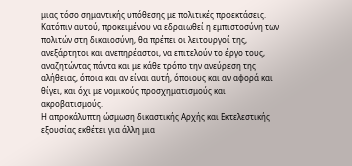μιας τόσο σημαντικής υπόθεσης με πολιτικές προεκτάσεις.
Κατόπιν αυτού, προκειμένου να εδραιωθεί η εμπιστοσύνη των πολιτών στη δικαιοσύνη, θα πρέπει οι λειτουργοί της, ανεξάρτητοι και ανεπηρέαστοι, να επιτελούν το έργο τους, αναζητώντας πάντα και με κάθε τρόπο την ανεύρεση της αλήθειας, όποια και αν είναι αυτή, όποιους και αν αφορά και θίγει, και όχι με νομικούς προσχηματισμούς και ακροβατισμούς.
Η απροκάλυπτη ώσμωση δικαστικής Αρχής και Εκτελεστικής εξουσίας εκθέτει για άλλη μια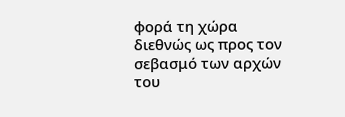φορά τη χώρα διεθνώς ως προς τον σεβασμό των αρχών του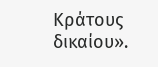Κράτους δικαίου».